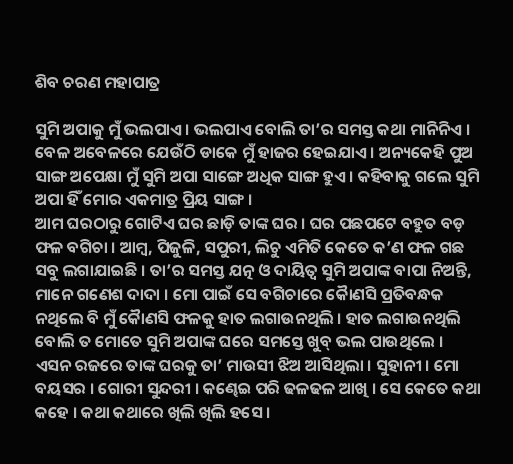ଶିବ ଚରଣ ମହାପାତ୍ର

ସୁମି ଅପାକୁ ମୁଁ ଭଲପାଏ । ଭଲପାଏ ବୋଲି ତା’ର ସମସ୍ତ କଥା ମାନିନିଏ । ବେଳ ଅବେଳରେ ଯେଉଁଠି ଡାକେ ମୁଁ ହାଜର ହେଇଯାଏ । ଅନ୍ୟକେହି ପୁଅ ସାଙ୍ଗ ଅପେକ୍ଷା ମୁଁ ସୁମି ଅପା ସାଙ୍ଗେ ଅଧିକ ସାଙ୍ଗ ହୁଏ । କହିବାକୁ ଗଲେ ସୁମି ଅପା ହିଁ ମୋର ଏକମାତ୍ର ପ୍ରିୟ ସାଙ୍ଗ ।
ଆମ ଘରଠାରୁ ଗୋଟିଏ ଘର ଛାଡ଼ି ତାଙ୍କ ଘର । ଘର ପଛପଟେ ବହୁତ ବଡ଼ ଫଳ ବଗିଚା । ଆମ୍ବ, ପିଜୁଳି, ସପୁରୀ, ଲିଚୁ ଏମିତି କେତେ କ’ଣ ଫଳ ଗଛ ସବୁ ଲଗାଯାଇଛି । ତା’ର ସମସ୍ତ ଯତ୍ନ ଓ ଦାୟିତ୍ଵ ସୁମି ଅପାଙ୍କ ବାପା ନିଅନ୍ତି, ମାନେ ଗଣେଶ ଦାଦା । ମୋ ପାଇଁ ସେ ବଗିଚାରେ କୈାଣସି ପ୍ରତିବନ୍ଧକ ନଥିଲେ ବି ମୁଁ କୈାଣସି ଫଳକୁ ହାତ ଲଗାଉନଥିଲି । ହାତ ଲଗାଉନଥିଲି ବୋଲି ତ ମୋତେ ସୁମି ଅପାଙ୍କ ଘରେ ସମସ୍ତେ ଖୁବ୍ ଭଲ ପାଉଥିଲେ ।
ଏସନ ରଜରେ ତାଙ୍କ ଘରକୁ ତା’ ମାଉସୀ ଝିଅ ଆସିଥିଲା । ସୁହାନୀ । ମୋ ବୟସର । ଗୋରୀ ସୁନ୍ଦରୀ । କଣ୍ଢେଇ ପରି ଢଳଢଳ ଆଖି । ସେ କେତେ କଥା କହେ । କଥା କଥାରେ ଖିଲି ଖିଲି ହସେ ।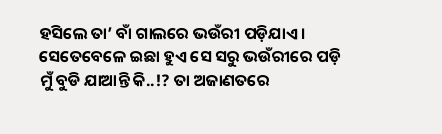ହସିଲେ ତା’ ବାଁ ଗାଲରେ ଭଉଁରୀ ପଡ଼ିଯାଏ । ସେତେବେଳେ ଇଛା ହୁଏ ସେ ସରୁ ଭଉଁରୀରେ ପଡ଼ି ମୁଁ ବୁଡି ଯାଆନ୍ତି କି..!? ତା ଅଜାଣତରେ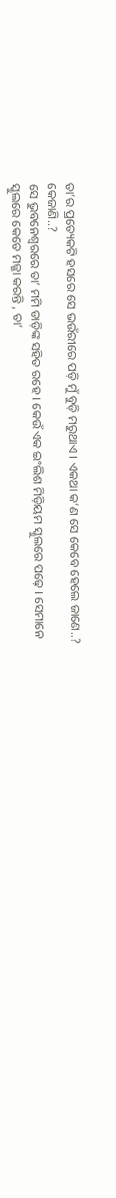ତା’ର ପ୍ରତ୍ୟେକଟି ହସରେ ସେ ଭଉଁରୀରେ ପଡ଼ି ମୁଁ ବୁଡ଼ି ମରୁଥାଏ । ଏକଥା କ’ଣ ସେ କେବେ ହେଲେ ଜାଣେ..? କେଜାଣି..?
ସେ ଭୁବନେଶ୍ଵରରେ ତା’ ମମି ଡାଡ଼ିଙ୍କ ସହିତ ରହେ । କେଉଁ ଏକ ଇଂଲିଶ ମିଡ଼ିୟମ ସ୍କୁଲରେ ପଢ଼େ । ସେମାନେ ସ୍କୁଲରେ କେତେ ମଜ୍ଜା କରନ୍ତି , ତା’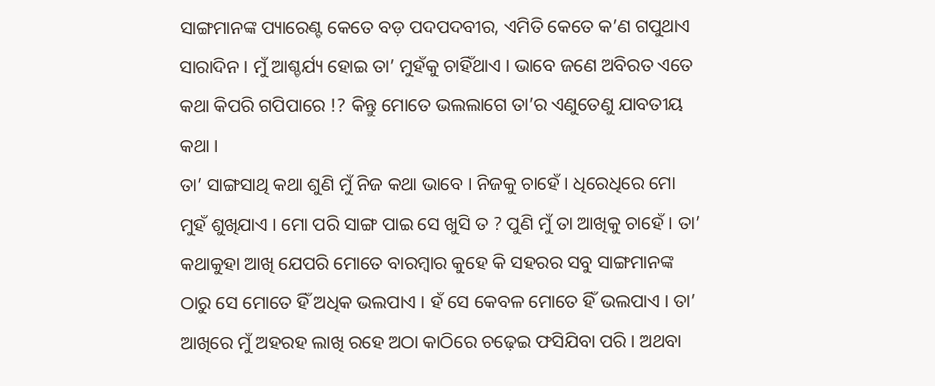ସାଙ୍ଗମାନଙ୍କ ପ୍ୟାରେଣ୍ଟ କେତେ ବଡ଼ ପଦପଦବୀର, ଏମିତି କେତେ କ’ଣ ଗପୁଥାଏ ସାରାଦିନ । ମୁଁ ଆଶ୍ଚର୍ଯ୍ୟ ହୋଇ ତା’ ମୁହଁକୁ ଚାହିଁଥାଏ । ଭାବେ ଜଣେ ଅବିରତ ଏତେ କଥା କିପରି ଗପିପାରେ !? କିନ୍ତୁ ମୋତେ ଭଲଲାଗେ ତା’ର ଏଣୁତେଣୁ ଯାବତୀୟ କଥା ।
ତା’ ସାଙ୍ଗସାଥି କଥା ଶୁଣି ମୁଁ ନିଜ କଥା ଭାବେ । ନିଜକୁ ଚାହେଁ । ଧିରେଧିରେ ମୋ ମୁହଁ ଶୁଖିଯାଏ । ମୋ ପରି ସାଙ୍ଗ ପାଇ ସେ ଖୁସି ତ ? ପୁଣି ମୁଁ ତା ଆଖିକୁ ଚାହେଁ । ତା’ କଥାକୁହା ଆଖି ଯେପରି ମୋତେ ବାରମ୍ବାର କୁହେ କି ସହରର ସବୁ ସାଙ୍ଗମାନଙ୍କ ଠାରୁ ସେ ମୋତେ ହିଁ ଅଧିକ ଭଲପାଏ । ହଁ ସେ କେବଳ ମୋତେ ହିଁ ଭଲପାଏ । ତା’ ଆଖିରେ ମୁଁ ଅହରହ ଲାଖି ରହେ ଅଠା କାଠିରେ ଚଢ଼େଇ ଫସିଯିବା ପରି । ଅଥବା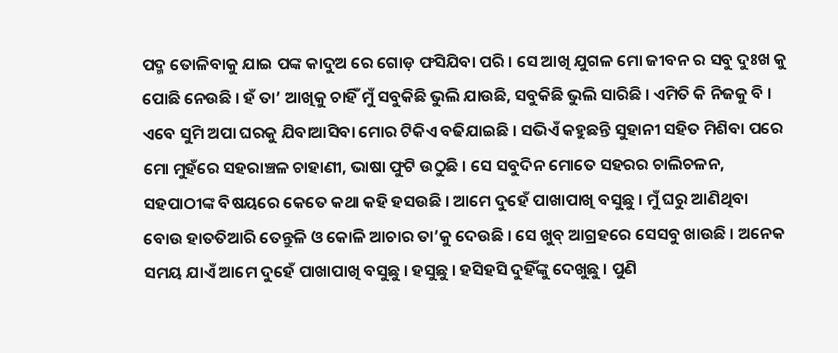ପଦ୍ମ ତୋଳିବାକୁ ଯାଇ ପଙ୍କ କାଦୁଅ ରେ ଗୋଡ଼ ଫସିଯିବା ପରି । ସେ ଆଖି ଯୁଗଳ ମୋ ଜୀବନ ର ସବୁ ଦୁଃଖ କୁ ପୋଛି ନେଉଛି । ହଁ ତା’ ଆଖିକୁ ଚାହିଁ ମୁଁ ସବୁକିଛି ଭୁଲି ଯାଉଛି, ସବୁକିଛି ଭୁଲି ସାରିଛି । ଏମିତି କି ନିଜକୁ ବି ।
ଏବେ ସୁମି ଅପା ଘରକୁ ଯିବାଆସିବା ମୋର ଟିକିଏ ବଢିଯାଇଛି । ସଭିଏଁ କହୁଛନ୍ତି ସୁହାନୀ ସହିତ ମିଶିବା ପରେ ମୋ ମୁହଁରେ ସହରାଞ୍ଚଳ ଚାହାଣୀ, ଭାଷା ଫୁଟି ଉଠୁଛି । ସେ ସବୁଦିନ ମୋତେ ସହରର ଚାଲିଚଳନ, ସହପାଠୀଙ୍କ ବିଷୟରେ କେତେ କଥା କହି ହସଉଛି । ଆମେ ଦୁହେଁ ପାଖାପାଖି ବସୁଛୁ । ମୁଁ ଘରୁ ଆଣିଥିବା ବୋଉ ହାତତିଆରି ତେନ୍ତୁଳି ଓ କୋଳି ଆଚାର ତା’କୁ ଦେଉଛି । ସେ ଖୁବ୍ ଆଗ୍ରହରେ ସେସବୁ ଖାଉଛି । ଅନେକ ସମୟ ଯାଏଁ ଆମେ ଦୁହେଁ ପାଖାପାଖି ବସୁଛୁ । ହସୁଛୁ । ହସିହସି ଦୁହିଁଙ୍କୁ ଦେଖୁଛୁ । ପୁଣି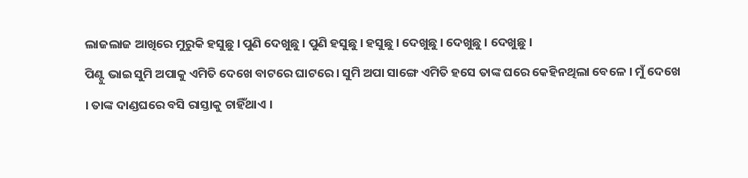ଲାଜଲାଜ ଆଖିରେ ମୁରୁକି ହସୁଛୁ । ପୁଣି ଦେଖୁଛୁ । ପୁଣି ହସୁଛୁ । ହସୁଛୁ । ଦେଖୁଛୁ । ଦେଖୁଛୁ । ଦେଖୁଛୁ ।
ପିଣ୍ଟୁ ଭାଇ ସୁମି ଅପାକୁ ଏମିତି ଦେଖେ ବାଟରେ ଘାଟରେ । ସୁମି ଅପା ସାଙ୍ଗେ ଏମିତି ହସେ ତାଙ୍କ ଘରେ କେହିନଥିଲା ବେଳେ । ମୁଁ ଦେଖେ । ତାଙ୍କ ଦାଣ୍ଡଘରେ ବସି ରାସ୍ତାକୁ ଚାହିଁଥାଏ ।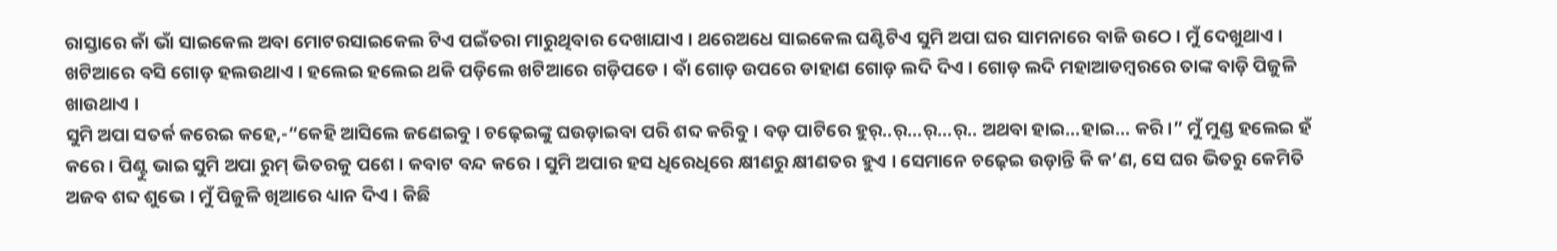ରାସ୍ତାରେ କାଁ ଭାଁ ସାଇକେଲ ଅବା ମୋଟରସାଇକେଲ ଟିଏ ପଇଁତରା ମାରୁଥିବାର ଦେଖାଯାଏ । ଥରେଅଧେ ସାଇକେଲ ଘଣ୍ଟିଟିଏ ସୁମି ଅପା ଘର ସାମନାରେ ବାଜି ଉଠେ । ମୁଁ ଦେଖୁଥାଏ । ଖଟିଆରେ ବସି ଗୋଡ଼ ହଲଉଥାଏ । ହଲେଇ ହଲେଇ ଥକି ପଡ଼ିଲେ ଖଟିଆରେ ଗଡ଼ିପଡେ । ବାଁ ଗୋଡ଼ ଉପରେ ଡାହାଣ ଗୋଡ଼ ଲଦି ଦିଏ । ଗୋଡ଼ ଲଦି ମହାଆଡମ୍ବରରେ ତାଙ୍କ ବାଡ଼ି ପିଜୁଳି ଖାଉଥାଏ ।
ସୁମି ଅପା ସତର୍କ କରେଇ କହେ,-“କେହି ଆସିଲେ ଜଣେଇବୁ । ଚଢ଼େଇଙ୍କୁ ଘଉଡ଼ାଇବା ପରି ଶବ୍ଦ କରିବୁ । ବଡ଼ ପାଟିରେ ହୁର୍..ର୍…ର୍…ର୍.. ଅଥବା ହାଇ…ହାଇ… କରି ।” ମୁଁ ମୁଣ୍ଡ ହଲେଇ ହଁ କରେ । ପିଣ୍ଟୁ ଭାଇ ସୁମି ଅପା ରୁମ୍ ଭିତରକୁ ପଶେ । କବାଟ ବନ୍ଦ କରେ । ସୁମି ଅପାର ହସ ଧିରେଧିରେ କ୍ଷୀଣରୁ କ୍ଷୀଣତର ହୁଏ । ସେମାନେ ଚଢ଼େଇ ଉଡ଼ାନ୍ତି କି କ’ଣ, ସେ ଘର ଭିତରୁ କେମିତି ଅଜବ ଶବ୍ଦ ଶୁଭେ । ମୁଁ ପିଜୁଳି ଖିଆରେ ଧ୍ୟାନ ଦିଏ । କିଛି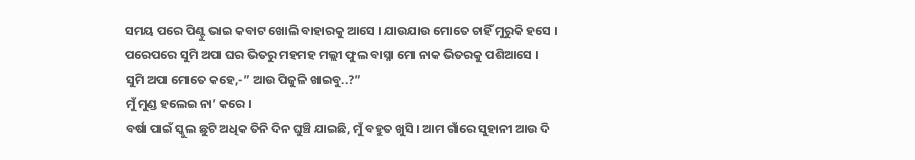ସମୟ ପରେ ପିଣ୍ଟୁ ଭାଇ କବାଟ ଖୋଲି ବାହାରକୁ ଆସେ । ଯାଉଯାଉ ମୋତେ ଚାହିଁ ମୁରୁକି ହସେ । ପରେପରେ ସୁମି ଅପା ଘର ଭିତରୁ ମହମହ ମଲ୍ଲୀ ଫୁଲ ବାସ୍ନା ମୋ ନାକ ଭିତରକୁ ପଶିଆସେ ।
ସୁମି ଅପା ମୋତେ କହେ,-” ଆଉ ପିଜୁଳି ଖାଇବୁ..?”
ମୁଁ ମୁଣ୍ଡ ହଲେଇ ନା’ କରେ ।
ବର୍ଷା ପାଇଁ ସ୍କୁଲ ଛୁଟି ଅଧିକ ତିନି ଦିନ ଘୁଞ୍ଚି ଯାଇଛି, ମୁଁ ବହୁତ ଖୁସି । ଆମ ଗାଁରେ ସୁହାନୀ ଆଉ ଦି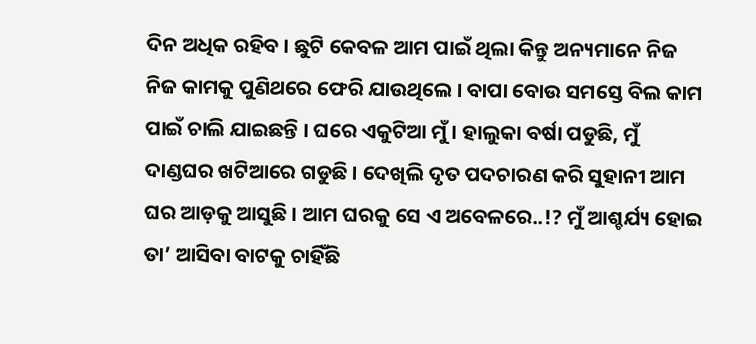ଦିନ ଅଧିକ ରହିବ । ଛୁଟି କେବଳ ଆମ ପାଇଁ ଥିଲା କିନ୍ତୁ ଅନ୍ୟମାନେ ନିଜ ନିଜ କାମକୁ ପୁଣିଥରେ ଫେରି ଯାଉଥିଲେ । ବାପା ବୋଉ ସମସ୍ତେ ବିଲ କାମ ପାଇଁ ଚାଲି ଯାଇଛନ୍ତି । ଘରେ ଏକୁଟିଆ ମୁଁ । ହାଲୁକା ବର୍ଷା ପଡୁଛି, ମୁଁ ଦାଣ୍ଡଘର ଖଟିଆରେ ଗଡୁଛି । ଦେଖିଲି ଦୃତ ପଦଚାରଣ କରି ସୁହାନୀ ଆମ ଘର ଆଡ଼କୁ ଆସୁଛି । ଆମ ଘରକୁ ସେ ଏ ଅବେଳରେ..!? ମୁଁ ଆଶ୍ଚର୍ଯ୍ୟ ହୋଇ ତା’ ଆସିବା ବାଟକୁ ଚାହିଁଛି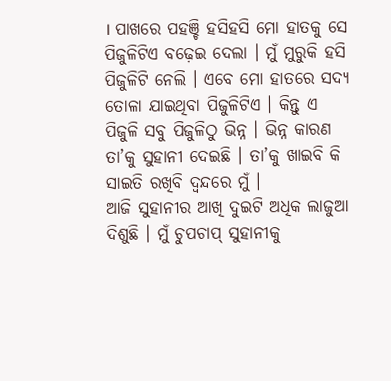। ପାଖରେ ପହଞ୍ଚି ହସିହସି ମୋ ହାତକୁ ସେ ପିଜୁଳିଟିଏ ବଢ଼େଇ ଦେଲା । ମୁଁ ମୁରୁକି ହସି ପିଜୁଳିଟି ନେଲି । ଏବେ ମୋ ହାତରେ ସଦ୍ୟ ତୋଳା ଯାଇଥିବା ପିଜୁଳିଟିଏ । କିନ୍ତୁ ଏ ପିଜୁଳି ସବୁ ପିଜୁଳିଠୁ ଭିନ୍ନ । ଭିନ୍ନ କାରଣ ତା’କୁ ସୁହାନୀ ଦେଇଛି । ତା’କୁ ଖାଇବି କି ସାଇତି ରଖିବି ଦ୍ୱନ୍ଦରେ ମୁଁ ।
ଆଜି ସୁହାନୀର ଆଖି ଦୁଇଟି ଅଧିକ ଲାଜୁଆ ଦିଶୁଛି । ମୁଁ ଚୁପଚାପ୍ ସୁହାନୀକୁ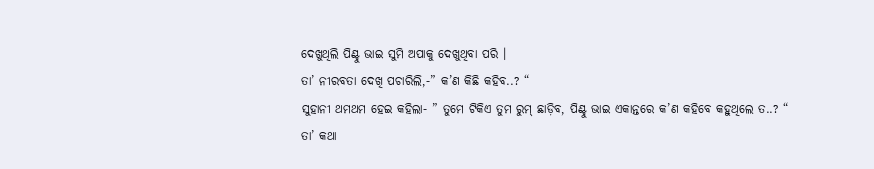ଦେଖୁଥିଲି ପିଣ୍ଟୁ ଭାଇ ସୁମି ଅପାକୁ ଦେଖୁଥିବା ପରି ।
ତା’ ନୀରବତା ଦେଖି ପଚାରିଲି,-” କ’ଣ କିଛି କହିବ..? “
ସୁହାନୀ ଥମଥମ ହେଇ କହିଲା- ” ତୁମେ ଟିକିଏ ତୁମ ରୁମ୍ ଛାଡ଼ିବ, ପିଣ୍ଟୁ ଭାଇ ଏକାନ୍ତରେ କ’ଣ କହିବେ କହୁଥିଲେ ତ..? “
ତା’ କଥା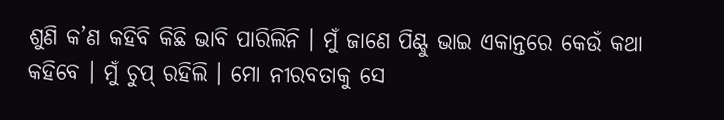ଶୁଣି କ’ଣ କହିବି କିଛି ଭାବି ପାରିଲିନି । ମୁଁ ଜାଣେ ପିଣ୍ଟୁ ଭାଇ ଏକାନ୍ତରେ କେଉଁ କଥା କହିବେ । ମୁଁ ଚୁପ୍ ରହିଲି । ମୋ ନୀରବତାକୁ ସେ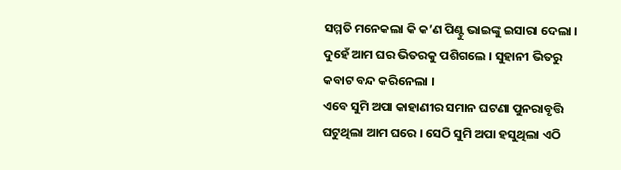ସମ୍ମତି ମନେକଲା କି କ’ଣ ପିଣ୍ଟୁ ଭାଇଙ୍କୁ ଇସାରା ଦେଲା । ଦୁହେଁ ଆମ ଘର ଭିତରକୁ ପଶିଗଲେ । ସୁହାନୀ ଭିତରୁ କବାଟ ବନ୍ଦ କରିନେଲା ।
ଏବେ ସୁମି ଅପା କାହାଣୀର ସମାନ ଘଟଣା ପୁନରାବୃତ୍ତି ଘଟୁଥିଲା ଆମ ଘରେ । ସେଠି ସୁମି ଅପା ହସୁଥିଲା ଏଠି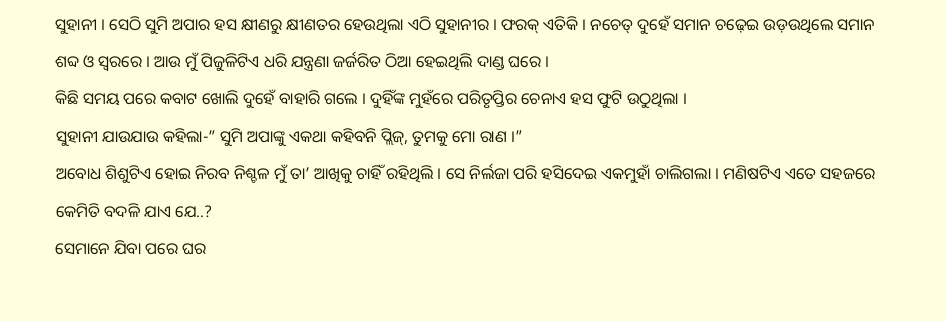ସୁହାନୀ । ସେଠି ସୁମି ଅପାର ହସ କ୍ଷୀଣରୁ କ୍ଷୀଣତର ହେଉଥିଲା ଏଠି ସୁହାନୀର । ଫରକ୍ ଏତିକି । ନଚେତ୍ ଦୁହେଁ ସମାନ ଚଢ଼େଇ ଉଡ଼ଉଥିଲେ ସମାନ ଶବ୍ଦ ଓ ସ୍ୱରରେ । ଆଉ ମୁଁ ପିଜୁଳିଟିଏ ଧରି ଯନ୍ତ୍ରଣା ଜର୍ଜରିତ ଠିଆ ହେଇଥିଲି ଦାଣ୍ଡ ଘରେ ।
କିଛି ସମୟ ପରେ କବାଟ ଖୋଲି ଦୁହେଁ ବାହାରି ଗଲେ । ଦୁହିଁଙ୍କ ମୁହଁରେ ପରିତୃପ୍ତିର ଚେନାଏ ହସ ଫୁଟି ଉଠୁଥିଲା ।
ସୁହାନୀ ଯାଉଯାଉ କହିଲା-” ସୁମି ଅପାଙ୍କୁ ଏକଥା କହିବନି ପ୍ଲିଜ୍, ତୁମକୁ ମୋ ରାଣ ।”
ଅବୋଧ ଶିଶୁଟିଏ ହୋଇ ନିରବ ନିଶ୍ଚଳ ମୁଁ ତା’ ଆଖିକୁ ଚାହିଁ ରହିଥିଲି । ସେ ନିର୍ଲଜା ପରି ହସିଦେଇ ଏକମୁହାଁ ଚାଲିଗଲା । ମଣିଷଟିଏ ଏତେ ସହଜରେ କେମିତି ବଦଳି ଯାଏ ଯେ..?
ସେମାନେ ଯିବା ପରେ ଘର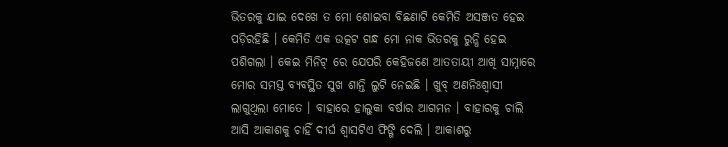ଭିତରକୁ ଯାଇ ଦେଖେ ତ ମୋ ଶୋଇବା ବିଛଣାଟି କେମିତି ଅସଞ୍ଜତ ହେଇ ପଡ଼ିରହିଛି । କେମିତି ଏକ ଉତ୍କଟ ଗନ୍ଧ ମୋ ନାକ ଭିତରକୁ ରୁନ୍ଧି ହେଇ ପଶିଗଲା । କେଇ ମିନିଟ୍ ରେ ଯେପରି କେହିଜଣେ ଆତତାୟୀ ଆଖି ସାମ୍ନାରେ ମୋର ସମସ୍ତ ବ୍ୟବସ୍ଥିତ ସୁଖ ଶାନ୍ତି ଲୁଟି ନେଇଛି । ଖୁବ୍ ଅଣନିଃଶ୍ଵାସୀ ଲାଗୁଥିଲା ମୋତେ । ବାହାରେ ହାଲୁକା ବର୍ଷାର ଆଗମନ । ବାହାରକୁ ଚାଲି ଆସି ଆକାଶକୁ ଚାହିଁ ଦୀର୍ଘ ଶ୍ୱାସଟିଏ ଫିଙ୍ଗି ଦେଲି । ଆକାଶରୁ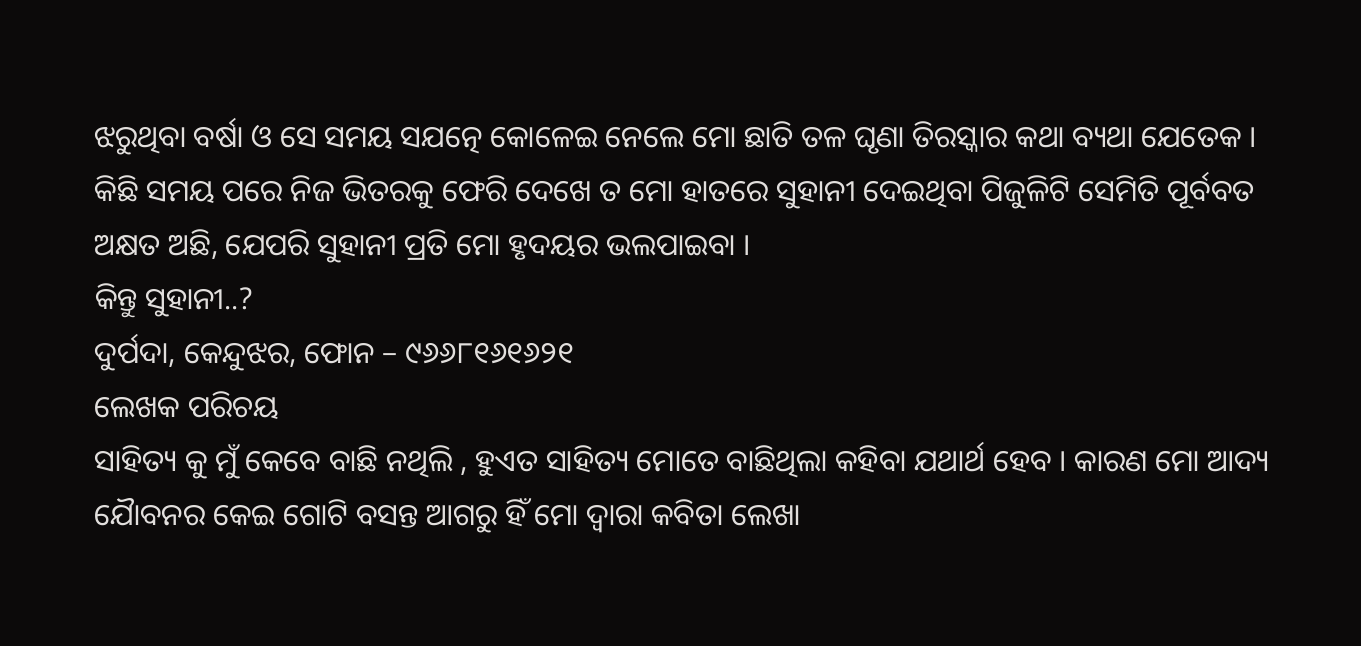ଝରୁଥିବା ବର୍ଷା ଓ ସେ ସମୟ ସଯତ୍ନେ କୋଳେଇ ନେଲେ ମୋ ଛାତି ତଳ ଘୃଣା ତିରସ୍କାର କଥା ବ୍ୟଥା ଯେତେକ ।
କିଛି ସମୟ ପରେ ନିଜ ଭିତରକୁ ଫେରି ଦେଖେ ତ ମୋ ହାତରେ ସୁହାନୀ ଦେଇଥିବା ପିଜୁଳିଟି ସେମିତି ପୂର୍ବବତ ଅକ୍ଷତ ଅଛି, ଯେପରି ସୁହାନୀ ପ୍ରତି ମୋ ହୃଦୟର ଭଲପାଇବା ।
କିନ୍ତୁ ସୁହାନୀ..?
ଦୁର୍ପଦା, କେନ୍ଦୁଝର, ଫୋନ – ୯୬୬୮୧୬୧୬୨୧
ଲେଖକ ପରିଚୟ
ସାହିତ୍ୟ କୁ ମୁଁ କେବେ ବାଛି ନଥିଲି , ହୁଏତ ସାହିତ୍ୟ ମୋତେ ବାଛିଥିଲା କହିବା ଯଥାର୍ଥ ହେବ । କାରଣ ମୋ ଆଦ୍ୟ ଯୈାବନର କେଇ ଗୋଟି ବସନ୍ତ ଆଗରୁ ହିଁ ମୋ ଦ୍ୱାରା କବିତା ଲେଖା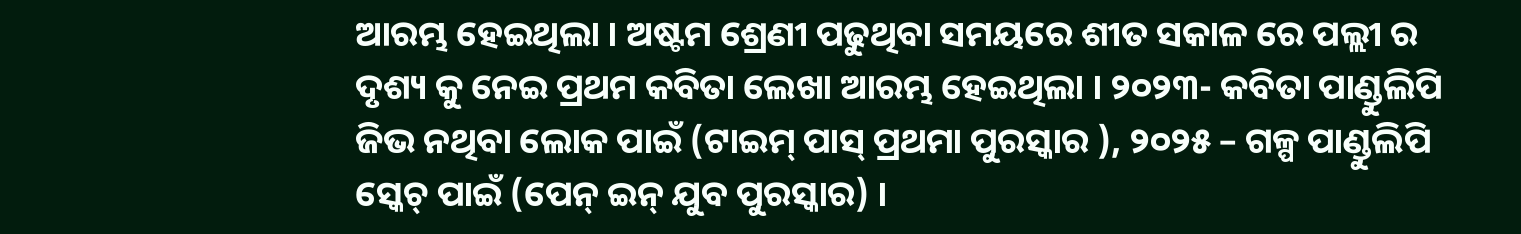ଆରମ୍ଭ ହେଇଥିଲା । ଅଷ୍ଟମ ଶ୍ରେଣୀ ପଢୁଥିବା ସମୟରେ ଶୀତ ସକାଳ ରେ ପଲ୍ଲୀ ର ଦୃଶ୍ୟ କୁ ନେଇ ପ୍ରଥମ କବିତା ଲେଖା ଆରମ୍ଭ ହେଇଥିଲା । ୨୦୨୩- କବିତା ପାଣ୍ଡୁଲିପି ଜିଭ ନଥିବା ଲୋକ ପାଇଁ (ଟାଇମ୍ ପାସ୍ ପ୍ରଥମା ପୁରସ୍କାର ), ୨୦୨୫ – ଗଳ୍ପ ପାଣ୍ଡୁଲିପି ସ୍କେଚ୍ ପାଇଁ (ପେନ୍ ଇନ୍ ଯୁବ ପୁରସ୍କାର) ।